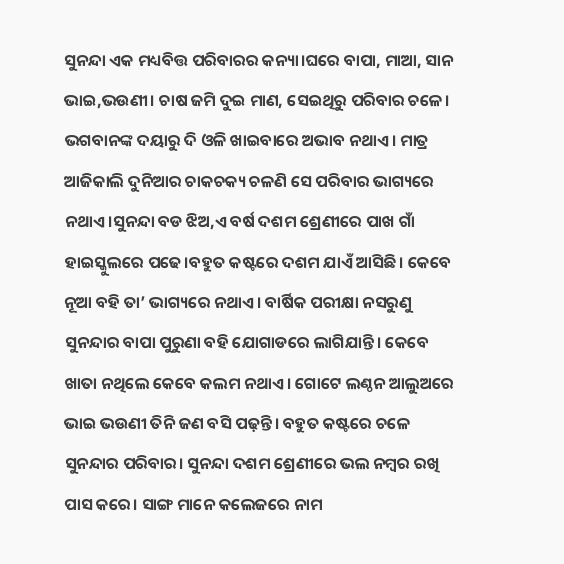ସୁନନ୍ଦା ଏକ ମଧ୍ୟବିତ୍ତ ପରିବାରର କନ୍ୟା।ଘରେ ବାପା, ମାଆ, ସାନ ଭାଇ,ଭଉଣୀ। ଚାଷ ଜମି ଦୁଇ ମାଣ, ସେଇଥିରୁ ପରିବାର ଚଳେ। ଭଗବାନଙ୍କ ଦୟାରୁ ଦି ଓଳି ଖାଇବାରେ ଅଭାବ ନଥାଏ। ମାତ୍ର ଆଜିକାଲି ଦୁନିଆର ଚାକଚକ୍ୟ ଚଳଣି ସେ ପରିବାର ଭାଗ୍ୟରେ ନଥାଏ।ସୁନନ୍ଦା ବଡ ଝିଅ,ଏ ବର୍ଷ ଦଶମ ଶ୍ରେଣୀରେ ପାଖ ଗାଁ ହାଇସ୍କୁଲରେ ପଢେ।ବହୁତ କଷ୍ଟରେ ଦଶମ ଯାଏଁ ଆସିଛି। କେବେ ନୂଆ ବହି ତା’ ଭାଗ୍ୟରେ ନଥାଏ। ବାର୍ଷିକ ପରୀକ୍ଷା ନସରୁଣୁ ସୁନନ୍ଦାର ବାପା ପୁରୁଣା ବହି ଯୋଗାଡରେ ଲାଗିଯାନ୍ତି। କେବେ ଖାତା ନଥିଲେ କେବେ କଲମ ନଥାଏ। ଗୋଟେ ଲଣ୍ଠନ ଆଲୁଅରେ ଭାଇ ଭଉଣୀ ତିନି ଜଣ ବସି ପଢ଼ନ୍ତି। ବହୁତ କଷ୍ଟରେ ଚଳେ ସୁନନ୍ଦାର ପରିବାର। ସୁନନ୍ଦା ଦଶମ ଶ୍ରେଣୀରେ ଭଲ ନମ୍ବର ରଖି ପାସ କରେ। ସାଙ୍ଗ ମାନେ କଲେଜରେ ନାମ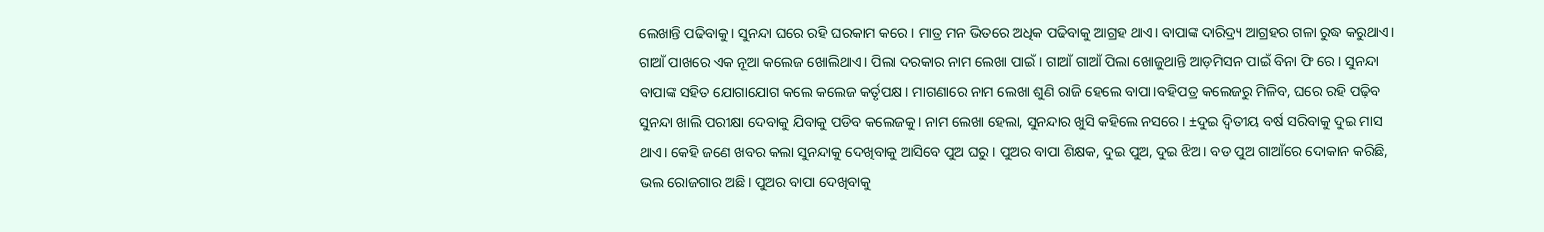ଲେଖାନ୍ତି ପଢିବାକୁ। ସୁନନ୍ଦା ଘରେ ରହି ଘରକାମ କରେ। ମାତ୍ର ମନ ଭିତରେ ଅଧିକ ପଢିବାକୁ ଆଗ୍ରହ ଥାଏ। ବାପାଙ୍କ ଦାରିଦ୍ର୍ୟ ଆଗ୍ରହର ଗଳା ରୁଦ୍ଧ କରୁଥାଏ।
ଗାଆଁ ପାଖରେ ଏକ ନୂଆ କଲେଜ ଖୋଲିଥାଏ। ପିଲା ଦରକାର ନାମ ଲେଖା ପାଇଁ। ଗାଆଁ ଗାଆଁ ପିଲା ଖୋଜୁଥାନ୍ତି ଆଡ଼ମିସନ ପାଇଁ ବିନା ଫି ରେ। ସୁନନ୍ଦା ବାପାଙ୍କ ସହିତ ଯୋଗାଯୋଗ କଲେ କଲେଜ କର୍ତୃପକ୍ଷ। ମାଗଣାରେ ନାମ ଲେଖା ଶୁଣି ରାଜି ହେଲେ ବାପା।ବହିପତ୍ର କଲେଜରୁ ମିଳିବ, ଘରେ ରହି ପଢ଼ିବ ସୁନନ୍ଦା ଖାଲି ପରୀକ୍ଷା ଦେବାକୁ ଯିବାକୁ ପଡିବ କଲେଜକୁ। ନାମ ଲେଖା ହେଲା, ସୁନନ୍ଦାର ଖୁସି କହିଲେ ନସରେ। ±ଦୁଇ ଦ୍ୱିତୀୟ ବର୍ଷ ସରିବାକୁ ଦୁଇ ମାସ ଥାଏ। କେହି ଜଣେ ଖବର କଲା ସୁନନ୍ଦାକୁ ଦେଖିବାକୁ ଆସିବେ ପୁଅ ଘରୁ। ପୁଅର ବାପା ଶିକ୍ଷକ, ଦୁଇ ପୁଅ, ଦୁଇ ଝିଅ। ବଡ ପୁଅ ଗାଆଁରେ ଦୋକାନ କରିଛି, ଭଲ ରୋଜଗାର ଅଛି। ପୁଅର ବାପା ଦେଖିବାକୁ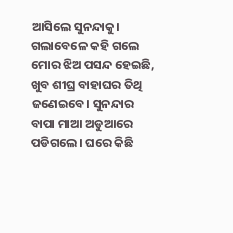ଆସିଲେ ସୁନନ୍ଦାକୁ। ଗଲାବେଳେ କହି ଗଲେ ମୋର ଝିଅ ପସନ୍ଦ ହେଇଛି, ଖୁବ ଶୀଘ୍ର ବାହାଘର ତିଥି ଜଣେଇବେ। ସୁନନ୍ଦାର ବାପା ମାଆ ଅଡୁଆରେ ପଡିଗଲେ। ଘରେ କିଛି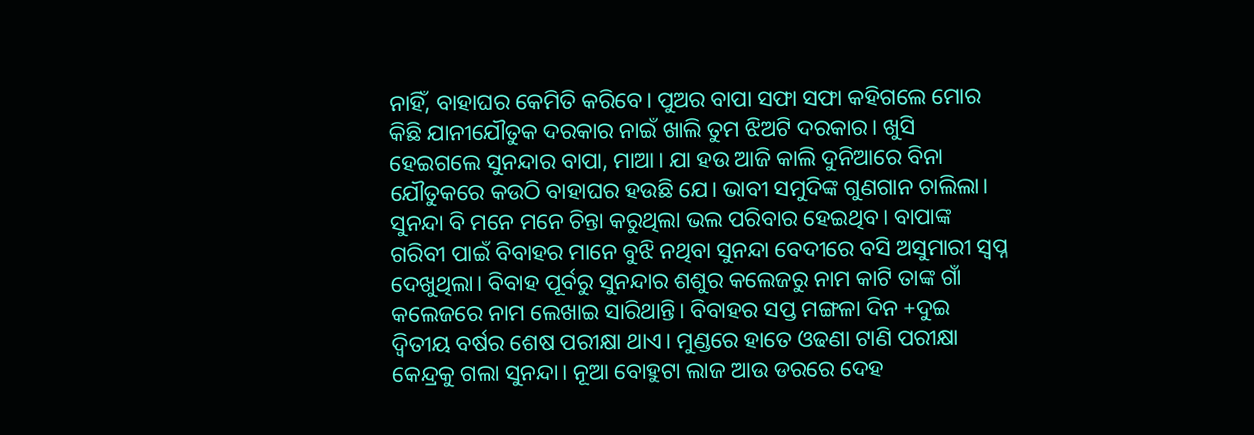ନାହିଁ, ବାହାଘର କେମିତି କରିବେ। ପୁଅର ବାପା ସଫା ସଫା କହିଗଲେ ମୋର କିଛି ଯାନୀଯୌତୁକ ଦରକାର ନାଇଁ ଖାଲି ତୁମ ଝିଅଟି ଦରକାର। ଖୁସି ହେଇଗଲେ ସୁନନ୍ଦାର ବାପା, ମାଆ। ଯା ହଉ ଆଜି କାଲି ଦୁନିଆରେ ବିନା ଯୌତୁକରେ କଉଠି ବାହାଘର ହଉଛି ଯେ। ଭାବୀ ସମୁଦିଙ୍କ ଗୁଣଗାନ ଚାଲିଲା। ସୁନନ୍ଦା ବି ମନେ ମନେ ଚିନ୍ତା କରୁଥିଲା ଭଲ ପରିବାର ହେଇଥିବ। ବାପାଙ୍କ ଗରିବୀ ପାଇଁ ବିବାହର ମାନେ ବୁଝି ନଥିବା ସୁନନ୍ଦା ବେଦୀରେ ବସି ଅସୁମାରୀ ସ୍ୱପ୍ନ ଦେଖୁଥିଲା। ବିବାହ ପୂର୍ବରୁ ସୁନନ୍ଦାର ଶଶୁର କଲେଜରୁ ନାମ କାଟି ତାଙ୍କ ଗାଁ କଲେଜରେ ନାମ ଲେଖାଇ ସାରିଥାନ୍ତି। ବିବାହର ସପ୍ତ ମଙ୍ଗଳା ଦିନ +ଦୁଇ ଦ୍ୱିତୀୟ ବର୍ଷର ଶେଷ ପରୀକ୍ଷା ଥାଏ। ମୁଣ୍ଡରେ ହାତେ ଓଢଣା ଟାଣି ପରୀକ୍ଷା କେନ୍ଦ୍ରକୁ ଗଲା ସୁନନ୍ଦା। ନୂଆ ବୋହୁଟା ଲାଜ ଆଉ ଡରରେ ଦେହ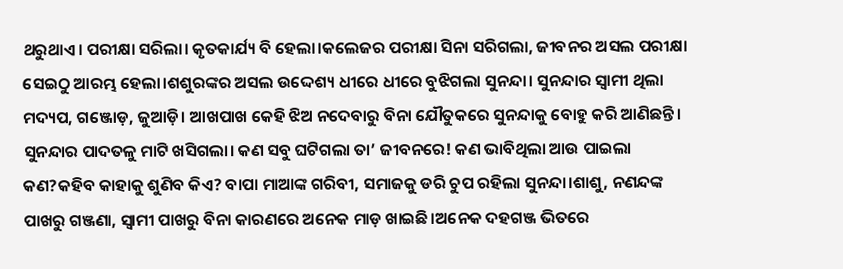ଥରୁଥାଏ। ପରୀକ୍ଷା ସରିଲା। କୃତକାର୍ଯ୍ୟ ବି ହେଲା।କଲେଜର ପରୀକ୍ଷା ସିନା ସରିଗଲା, ଜୀବନର ଅସଲ ପରୀକ୍ଷା ସେଇଠୁ ଆରମ୍ଭ ହେଲା।ଶଶୁରଙ୍କର ଅସଲ ଉଦ୍ଦେଶ୍ୟ ଧୀରେ ଧୀରେ ବୁଝିଗଲା ସୁନନ୍ଦା। ସୁନନ୍ଦାର ସ୍ୱାମୀ ଥିଲା ମଦ୍ୟପ, ଗଞ୍ଜୋଡ଼, ଜୁଆଡ଼ି। ଆଖପାଖ କେହି ଝିଅ ନଦେବାରୁ ବିନା ଯୌତୁକରେ ସୁନନ୍ଦାକୁ ବୋହୁ କରି ଆଣିଛନ୍ତି। ସୁନନ୍ଦାର ପାଦତଳୁ ମାଟି ଖସିଗଲା। କଣ ସବୁ ଘଟିଗଲା ତା’ ଜୀବନରେ! କଣ ଭାବିଥିଲା ଆଉ ପାଇଲା କଣ?କହିବ କାହାକୁ ଶୁଣିବ କିଏ? ବାପା ମାଆଙ୍କ ଗରିବୀ, ସମାଜକୁ ଡରି ଚୁପ ରହିଲା ସୁନନ୍ଦା।ଶାଶୁ, ନଣନ୍ଦଙ୍କ ପାଖରୁ ଗଞ୍ଜଣା, ସ୍ୱାମୀ ପାଖରୁ ବିନା କାରଣରେ ଅନେକ ମାଡ଼ ଖାଇଛି।ଅନେକ ଦହଗଞ୍ଜ ଭିତରେ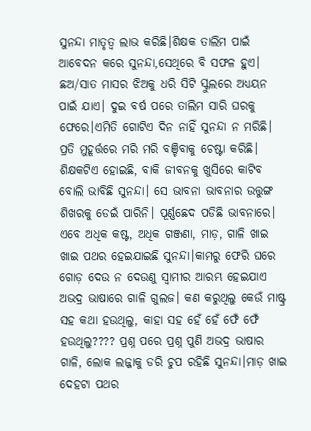ସୁନନ୍ଦା ମାତୃତ୍ୱ ଲାଭ କରିଛି।ଶିକ୍ଷକ ତାଲିମ ପାଇଁ ଆବେଦନ କରେ ସୁନନ୍ଦା,ସେଥିରେ ବି ସଫଳ ହୁଏ। ଛଅ/ସାତ ମାସର ଝିଅକୁ ଧରି ସିଟି ସ୍କୁଲରେ ଅଧ୍ୟୟନ ପାଇଁ ଯାଏ। ଦୁଇ ବର୍ଷ ପରେ ତାଲିମ ସାରି ଘରକୁ ଫେରେ।ଏମିତି ଗୋଟିଏ ଦିନ ନାହିଁ ସୁନନ୍ଦା ନ ମରିଛି। ପ୍ରତି ମୁହୂର୍ତ୍ତରେ ମରି ମରି ବଞ୍ଚିବାକୁ ଚେଷ୍ଟା କରିଛି।
ଶିକ୍ଷକଟିଏ ହୋଇଛି, ବାକି ଜୀବନକୁ ଖୁସିରେ କାଟିବ ବୋଲି ଭାବିଛି ସୁନନ୍ଦା। ସେ ଭାବନା ଭାବନାର ଉତ୍ତୁଙ୍ଗ ଶିଖରକୁ ଡେଇଁ ପାରିନି। ପୂର୍ଣ୍ଣଛେଦ ପଡିଛି ଭାବନାରେ। ଏବେ ଅଧିକ କଷ୍ଟ, ଅଧିକ ଗଞ୍ଜଣା, ମାଡ଼, ଗାଳି ଖାଇ ଖାଇ ପଥର ହେଇଯାଇଛି ସୁନନ୍ଦା।କାମରୁ ଫେରି ଘରେ ଗୋଡ଼ ଦେଉ ନ ଦେଉଣୁ ସ୍ୱାମୀର ଆରମ୍ଭ ହେଇଯାଏ ଅଭଦ୍ର ଭାଷାରେ ଗାଳି ଗୁଲଜ। କଣ କରୁଥିଲୁ କେଉଁ ମାଷ୍ଟ୍ର ସହ କଥା ହଉଥିଲୁ, କାହା ସହ ହେଁ ହେଁ ଫେଁ ଫେଁ ହଉଥିଲୁ???? ପ୍ରଶ୍ନ ପରେ ପ୍ରଶ୍ନ ପୁଣି ଅଭଦ୍ର ଭାଷାର ଗାଳି, ଲୋକ ଲଜ୍ଜାକୁ ଡରି ଚୁପ ରହିଛି ସୁନନ୍ଦା।ମାଡ଼ ଖାଇ ଦେହଟା ପଥର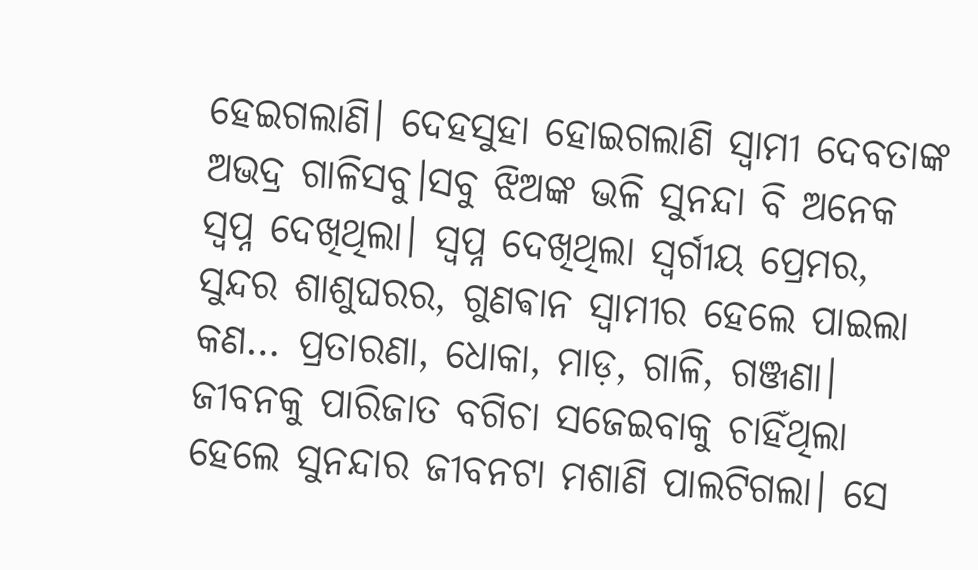ହେଇଗଲାଣି। ଦେହସୁହା ହୋଇଗଲାଣି ସ୍ୱାମୀ ଦେବତାଙ୍କ ଅଭଦ୍ର ଗାଳିସବୁ।ସବୁ ଝିଅଙ୍କ ଭଳି ସୁନନ୍ଦା ବି ଅନେକ ସ୍ବପ୍ନ ଦେଖିଥିଲା। ସ୍ୱପ୍ନ ଦେଖିଥିଲା ସ୍ବର୍ଗୀୟ ପ୍ରେମର, ସୁନ୍ଦର ଶାଶୁଘରର, ଗୁଣଵାନ ସ୍ୱାମୀର ହେଲେ ପାଇଲା କଣ… ପ୍ରତାରଣା, ଧୋକା, ମାଡ଼, ଗାଳି, ଗଞ୍ଜଣା। ଜୀବନକୁ ପାରିଜାତ ବଗିଚା ସଜେଇବାକୁ ଚାହିଁଥିଲା ହେଲେ ସୁନନ୍ଦାର ଜୀବନଟା ମଶାଣି ପାଲଟିଗଲା। ସେ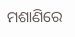ମଶାଣିରେ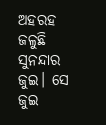ଅହରହ ଜଳୁଛି ସୁନନ୍ଦାର ଜୁଇ। ସେ ଜୁଇ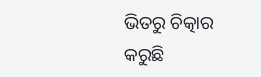ଭିତରୁ ଚିତ୍କାର କରୁଛି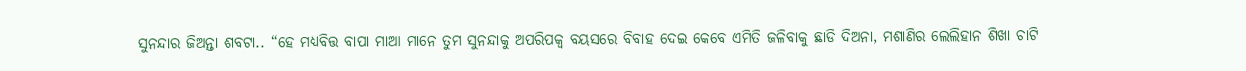ସୁନନ୍ଦାର ଜିଅନ୍ତା ଶବଟା.. “ହେ ମଧ୍ୟବିତ୍ତ ବାପା ମାଆ ମାନେ ତୁମ ସୁନନ୍ଦାକୁ ଅପରିପକ୍ୱ ବୟସରେ ବିବାହ ଦେଇ କେବେ ଏମିତି ଜଳିବାକୁ ଛାଡି ଦିଅନା, ମଶାଣିର ଲେଲିହାନ ଶିଖା ଚାଟି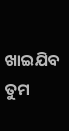ଖାଇଯିବ ତୁମ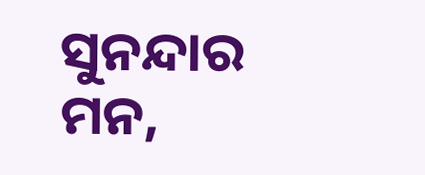ସୁନନ୍ଦାର ମନ,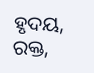ହୃଦୟ, ରକ୍ତ,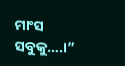ମାଂସ ସବୁକୁ….।”